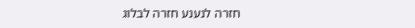חזרה לנענע חזרה לבלוג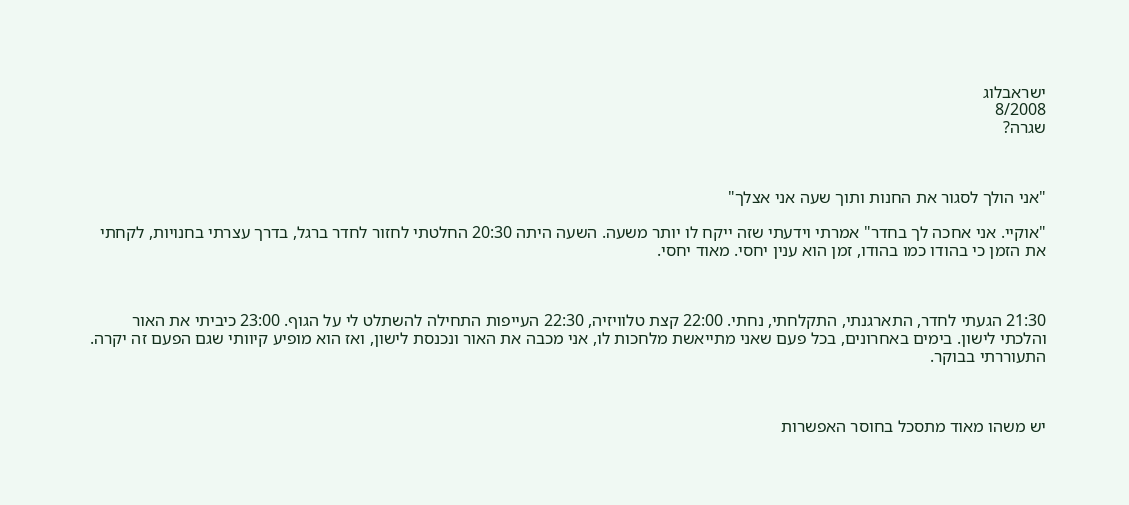ישראבלוג
8/2008
שגרה?



"אני הולך לסגור את החנות ותוך שעה אני אצלך"

"אוקיי. אני אחכה לך בחדר" אמרתי וידעתי שזה ייקח לו יותר משעה. השעה היתה 20:30 החלטתי לחזור לחדר ברגל, בדרך עצרתי בחנויות, לקחתי את הזמן כי בהודו כמו בהודו, זמן הוא ענין יחסי. מאוד יחסי.



21:30 הגעתי לחדר, התארגנתי, התקלחתי, נחתי. 22:00 קצת טלוויזיה, 22:30 העייפות התחילה להשתלט לי על הגוף. 23:00 כיביתי את האור והלכתי לישון. בימים באחרונים, בכל פעם שאני מתייאשת מלחכות לו, אני מכבה את האור ונכנסת לישון, ואז הוא מופיע קיוותי שגם הפעם זה יקרה. התעוררתי בבוקר.



יש משהו מאוד מתסכל בחוסר האפשרות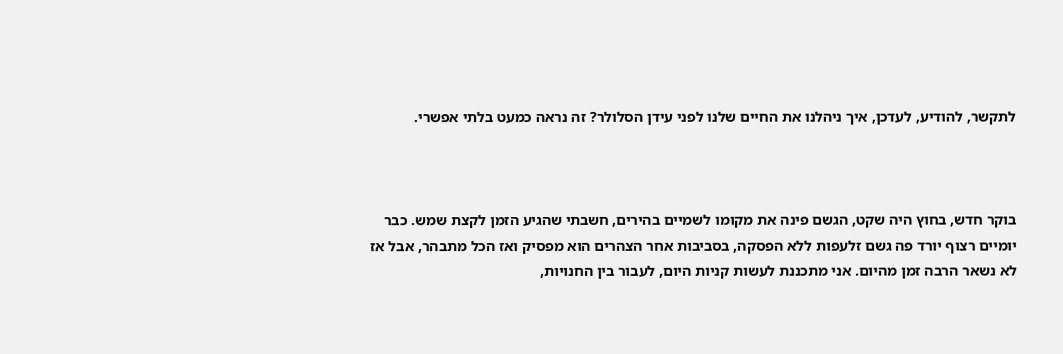לתקשר, להודיע, לעדכן, איך ניהלנו את החיים שלנו לפני עידן הסלולר? זה נראה כמעט בלתי אפשרי.



בוקר חדש, בחוץ היה שקט, הגשם פינה את מקומו לשמיים בהירים, חשבתי שהגיע הזמן לקצת שמש. כבר יומיים רצוף יורד פה גשם זלעפות ללא הפסקה, בסביבות אחר הצהרים הוא מפסיק ואז הכל מתבהר, אבל אז לא נשאר הרבה זמן מהיום. אני מתכננת לעשות קניות היום, לעבור בין החנויות,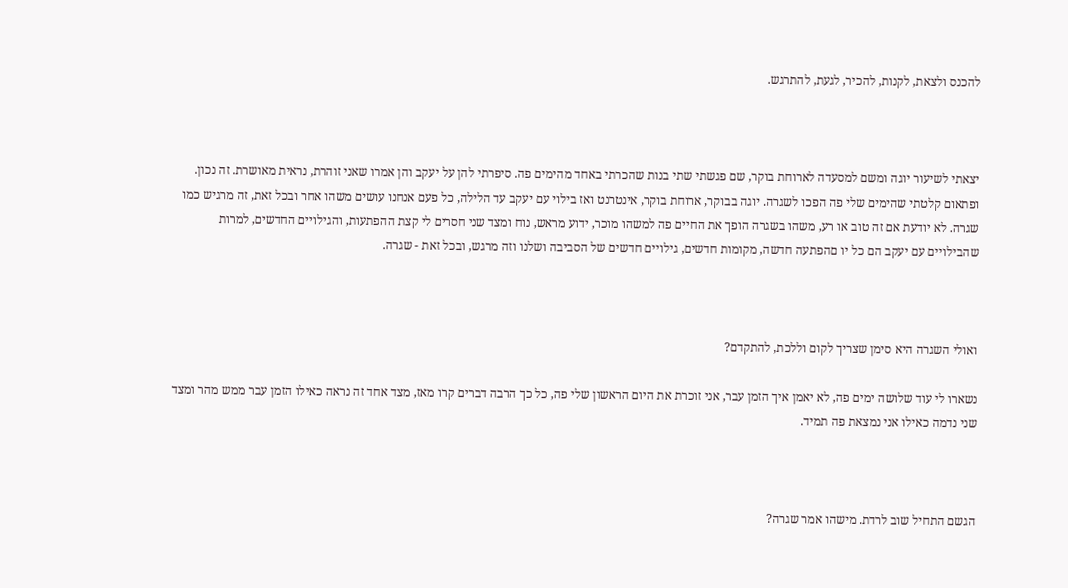להכנס ולצאת, לקנות, להכיר, לגעת, להתרגש.



יצאתי לשיעור יוגה ומשם למסעדה לארוחת בוקר, שם פגשתי שתי בנות שהכרתי באחד מהימים פה. סיפרתי להן על יעקב והן אמרו שאני זוהרת, נראית מאושרת. זה נכון. ופתאום קלטתי שהימים שלי פה הפכו לשגרה. יוגה בבוקר, ארוחת בוקר, אינטרנט ואז בילוי עם יעקב עד הלילה, כל פעם אנחנו עושים משהו אחר ובכל זאת, זה מרגיש כמו שגרה. לא יודעת אם זה טוב או רע, משהו בשגרה הופך את החיים פה למשהו מוכר, ידוע מראש, נוח ומצד שני חסרים לי קצת ההפתעות, והגילויים החדשים, למרות שהבילויים עם יעקב הם כל יו םהפתעה חדשה, מקומות חדשים, גילויים חדשים של הסביבה ושלנו וזה מרגש, ובכל זאת - שגרה.



ואולי השגרה היא סימן שצריך לקום וללכת, להתקדם?

נשארו לי עוד שלושה ימים פה, לא יאמן איך הזמן עבר, אני זוכרת את היום הראשון שלי פה, כל כך הרבה דברים קרו מאז, מצד אחד זה נראה כאילו הזמן עבר ממש מהר ומצד שני נדמה כאילו אני נמצאת פה תמיד.



הגשם התחיל שוב לרדת. מישהו אמר שגרה?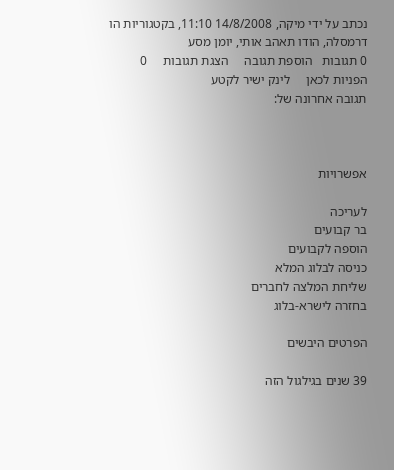נכתב על ידי מיקה, 14/8/2008 11:10, בקטגוריות הו דרמסלה, הודו תאהב אותי, יומן מסע
0 תגובות   הוספת תגובה     הצגת תגובות     0 הפניות לכאן     לינק ישיר לקטע
תגובה אחרונה של:



אפשרויות

לעריכה
בר קבועים
הוספה לקבועים
כניסה לבלוג המלא
שליחת המלצה לחברים
בחזרה לישרא-בלוג

הפרטים היבשים

39 שנים בגילגול הזה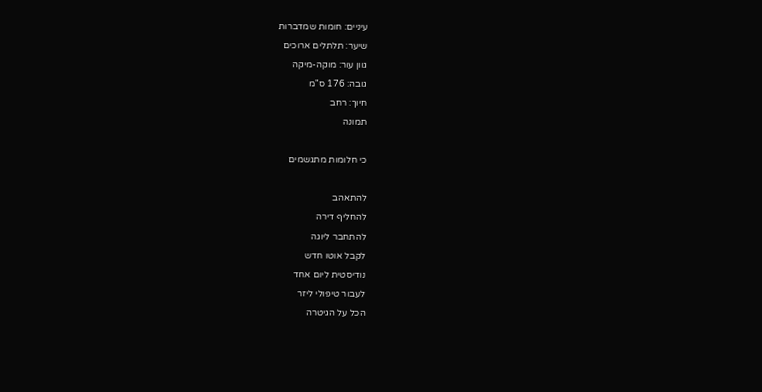עיניים: חומות שמדברות
שיער: תלתלים ארוכים
גוון עור: מוקה-מיקה
גובה: 176 ס"מ
חיוך: רחב
תמונה

כי חלומות מתגשמים

להתאהב
להחליף דירה
להתחבר ליוגה
לקבל אוטו חדש
נודיסטית ליום אחד
לעבור טיפולי ליזר
הכל על הגיטרה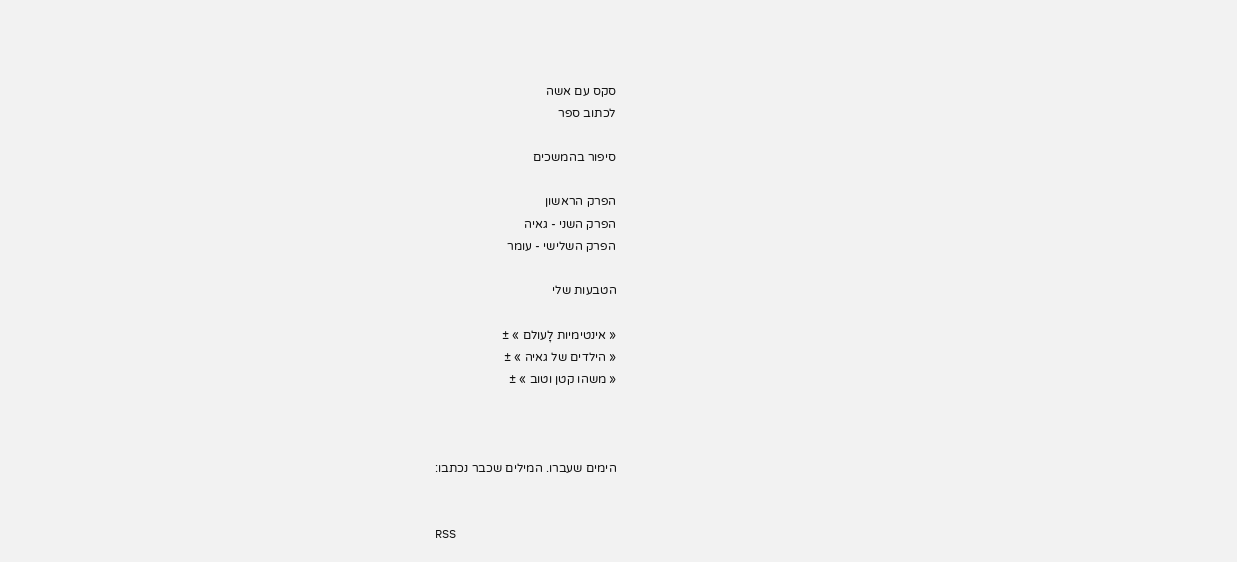סקס עם אשה
לכתוב ספר

סיפור בהמשכים

הפרק הראשון
הפרק השני - גאיה
הפרק השלישי - עומר

הטבעות שלי

« אינטימיות לָעולם » ±
« הילדים של גאיה » ±
« משהו קטן וטוב » ±



הימים שעברו. המילים שכבר נכתבו:


RSS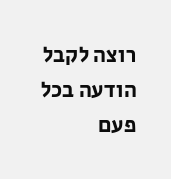רוצה לקבל הודעה בכל פעם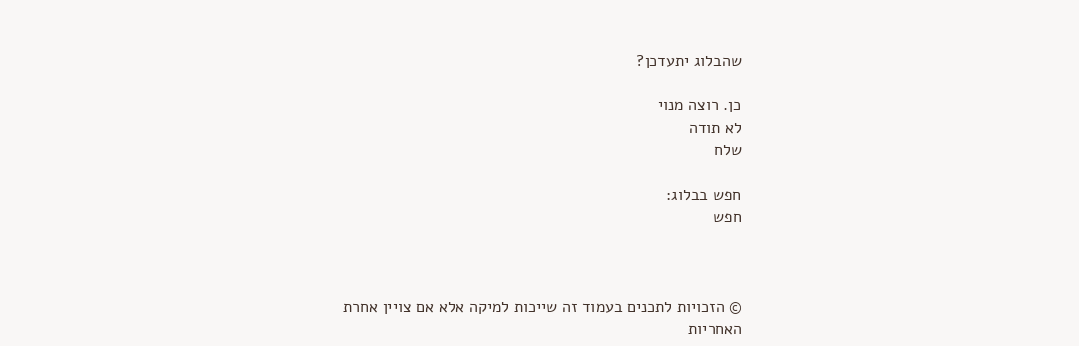שהבלוג יתעדכן?

כן. רוצה מנוי
לא תודה
שלח

חפש בבלוג:
חפש



© הזכויות לתכנים בעמוד זה שייכות למיקה אלא אם צויין אחרת
האחריות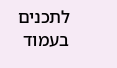לתכנים בעמוד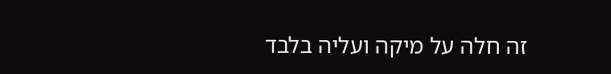זה חלה על מיקה ועליה בלבד